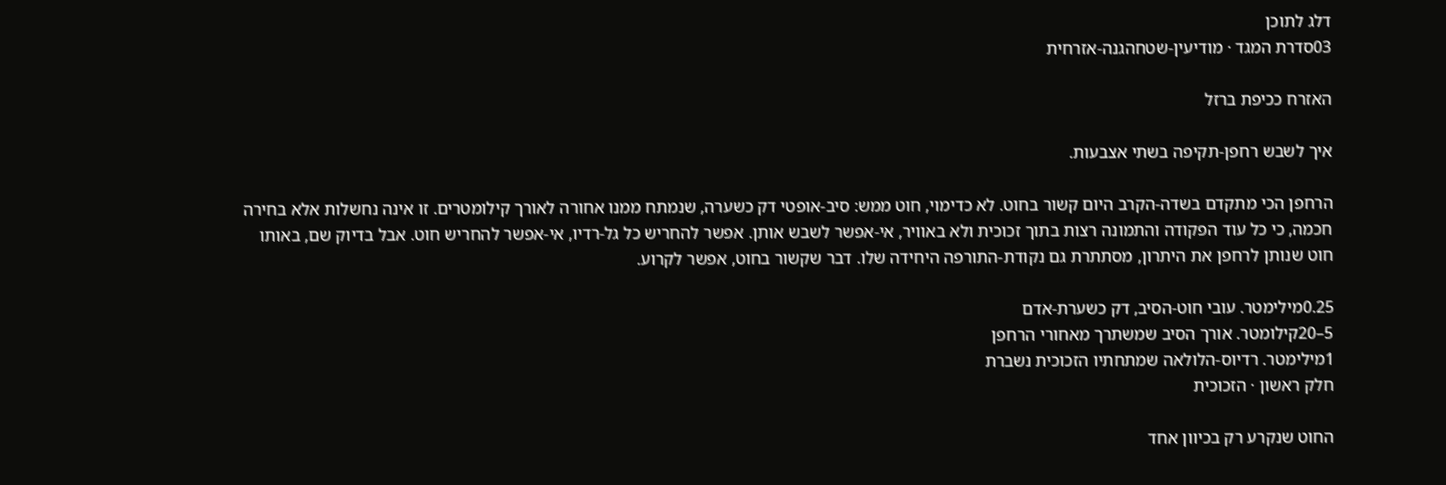דלג לתוכן
03סדרת המגד · מודיעין-שטחהגנה-אזרחית

האזרח ככיפת ברזל

איך לשבש רחפן-תקיפה בשתי אצבעות.

הרחפן הכי מתקדם בשדה-הקרב היום קשור בחוט. לא כדימוי, חוט ממש: סיב-אופטי דק כשערה, שנמתח ממנו אחורה לאורך קילומטרים. זו אינה נחשלות אלא בחירה חכמה, כי כל עוד הפקודה והתמונה רצות בתוך זכוכית ולא באוויר, אי-אפשר לשבש אותן. אפשר להחריש כל גל-רדיו, אי-אפשר להחריש חוט. אבל בדיוק שם, באותו חוט שנותן לרחפן את היתרון, מסתתרת גם נקודת-התורפה היחידה שלו. דבר שקשור בחוט, אפשר לקרוע.

0.25מילימטר. עובי חוט-הסיב, דק כשערת-אדם
5–20קילומטר. אורך הסיב שמשתרך מאחורי הרחפן
1מילימטר. רדיוס-הלולאה שמתחתיו הזכוכית נשברת
חלק ראשון · הזכוכית

החוט שנקרע רק בכיוון אחד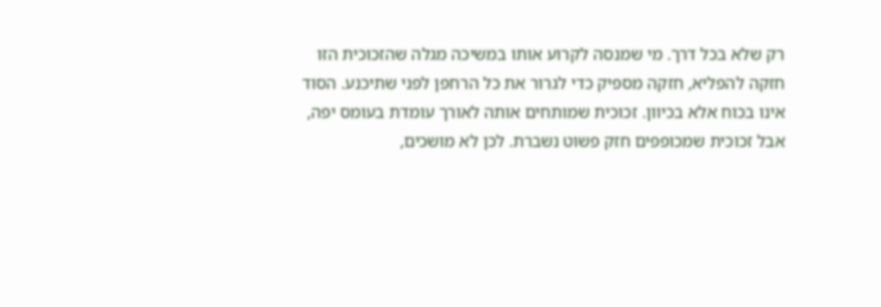רק שלא בכל דרך. מי שמנסה לקרוע אותו במשיכה מגלה שהזכוכית הזו חזקה להפליא, חזקה מספיק כדי לגרור את כל הרחפן לפני שתיכנע. הסוד אינו בכוח אלא בכיוון. זכוכית שמותחים אותה לאורך עומדת בעומס יפה, אבל זכוכית שמכופפים חזק פשוט נשברת. לכן לא מושכים,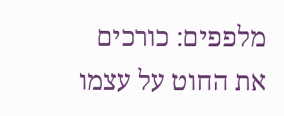מלפפים: כורכים את החוט על עצמו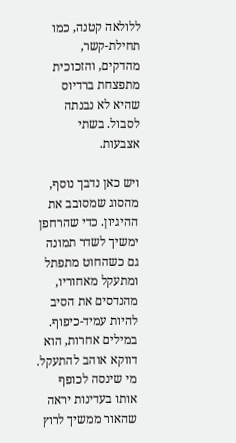ללולאה קטנה, כמו תחילת-קשר, מהדקים, והזכוכית מתפצחת ברדיוס שהיא לא נבנתה לסבול. בשתי אצבעות.

ויש כאן נדבך נוסף, מהסוג שמסובב את ההיגיון. כדי שהרחפן ימשיך לשדר תמונה גם כשהחוט מתפתל ומתעקל מאחוריו, מהנדסים את הסיב להיות עמיד-כיפוף. במילים אחרות, הוא דווקא אוהב להתעקל. מי שינסה לכופף אותו בעדינות יראה שהאור ממשיך לרוץ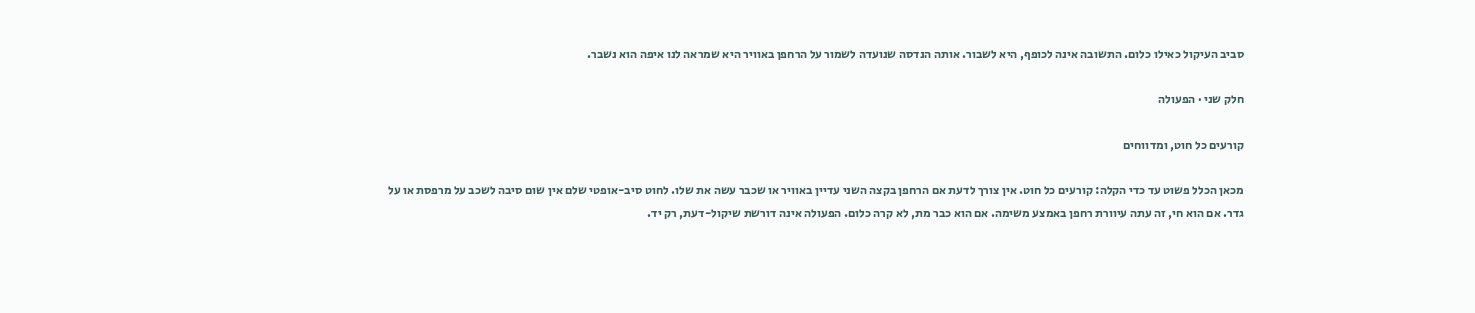סביב העיקול כאילו כלום. התשובה אינה לכופף, היא לשבור. אותה הנדסה שנועדה לשמור על הרחפן באוויר היא שמראה לנו איפה הוא נשבר.

חלק שני · הפעולה

קורעים כל חוט, ומדווחים

מכאן הכלל פשוט עד כדי הקלה: קורעים כל חוט. אין צורך לדעת אם הרחפן בקצה השני עדיין באוויר או שכבר עשה את שלו. לחוט סיב-אופטי שלם אין שום סיבה לשכב על מרפסת או על גדר. אם הוא חי, זה עתה עיוורת רחפן באמצע משימה. אם הוא כבר מת, לא קרה כלום. הפעולה אינה דורשת שיקול-דעת, רק יד.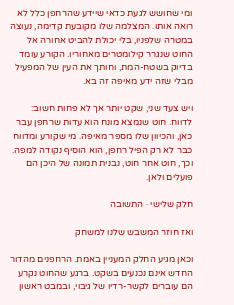ומי שחושש לגעת כדאי שיידע שהרחפן כלל לא רואה אותו. המצלמה שלו מקובעת קדימה, נעוצה במטרה שלפניו, בלי יכולת להביט אחורה אל החוט שנגרר קילומטרים מאחוריו. הקורע עומד בדיוק בשטח-המת, וחותך את העין של המפעיל מבלי שזה ידע מאיפה זה בא.

ויש צעד שני, שקט יותר אך לא פחות חשוב: לדווח. חוט שנמצא מונח הוא עדות שרחפן עבר כאן, והכיוון שלו מספר מאיפה. מי שקורע ומדווח כבר לא רק הפיל רחפן, הוא הוסיף נקודה למפה. וכך, חוט אחר חוט, נבנית תמונה של היכן הם פועלים ולאן.

חלק שלישי · התשובה

ואז חוזר המשבש שלנו למשחק

וכאן מגיע החלק המעניין באמת. הרחפנים מהדור החדש אינם נכנעים בשקט. ברגע שהחוט נקרע הם עוברים לקשר-רדיו של גיבוי, ובמבט ראשון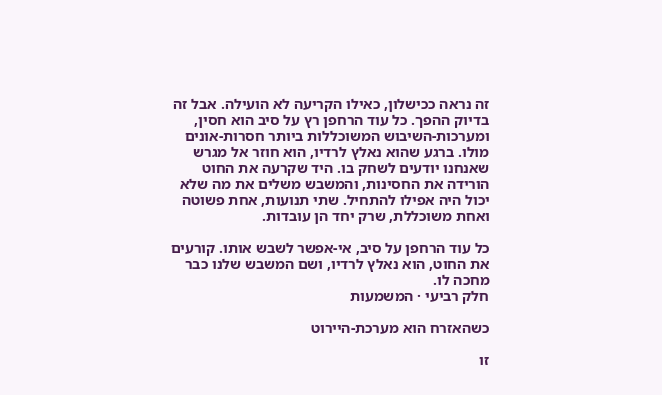זה נראה ככישלון, כאילו הקריעה לא הועילה. אבל זה בדיוק ההפך. כל עוד הרחפן רץ על סיב הוא חסין, ומערכות-השיבוש המשוכללות ביותר חסרות-אונים מולו. ברגע שהוא נאלץ לרדיו, הוא חוזר אל מגרש שאנחנו יודעים לשחק בו. היד שקרעה את החוט הורידה את החסינות, והמשבש משלים את מה שלא יכול היה אפילו להתחיל. שתי תנועות, אחת פשוטה ואחת משוכללת, שרק יחד הן עובדות.

כל עוד הרחפן על סיב, אי-אפשר לשבש אותו. קורעים את החוט, הוא נאלץ לרדיו, ושם המשבש שלנו כבר מחכה לו.
חלק רביעי · המשמעות

כשהאזרח הוא מערכת-היירוט

זו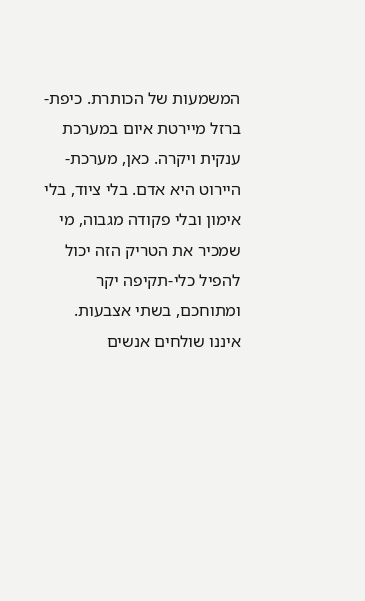המשמעות של הכותרת. כיפת-ברזל מיירטת איום במערכת ענקית ויקרה. כאן, מערכת-היירוט היא אדם. בלי ציוד, בלי אימון ובלי פקודה מגבוה, מי שמכיר את הטריק הזה יכול להפיל כלי-תקיפה יקר ומתוחכם, בשתי אצבעות. איננו שולחים אנשים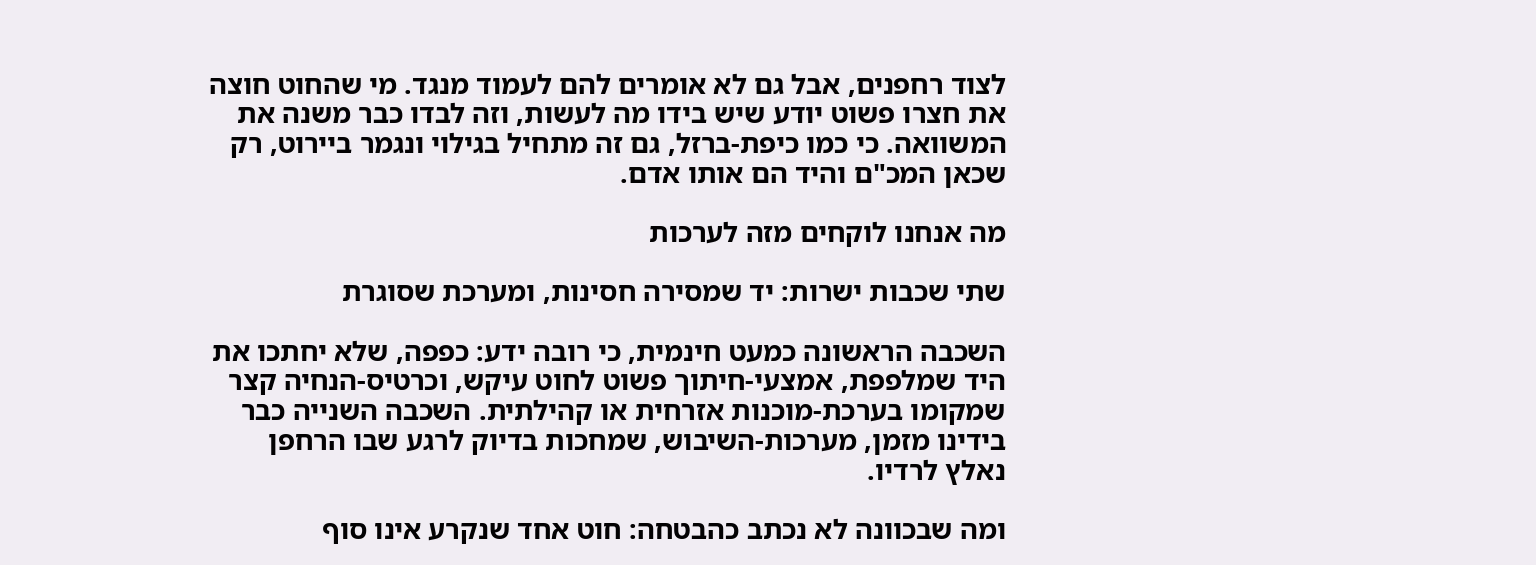לצוד רחפנים, אבל גם לא אומרים להם לעמוד מנגד. מי שהחוט חוצה את חצרו פשוט יודע שיש בידו מה לעשות, וזה לבדו כבר משנה את המשוואה. כי כמו כיפת-ברזל, גם זה מתחיל בגילוי ונגמר ביירוט, רק שכאן המכ"ם והיד הם אותו אדם.

מה אנחנו לוקחים מזה לערכות

שתי שכבות ישרות: יד שמסירה חסינות, ומערכת שסוגרת

השכבה הראשונה כמעט חינמית, כי רובה ידע: כפפה, שלא יחתכו את היד שמלפפת, אמצעי-חיתוך פשוט לחוט עיקש, וכרטיס-הנחיה קצר שמקומו בערכת-מוכנות אזרחית או קהילתית. השכבה השנייה כבר בידינו מזמן, מערכות-השיבוש, שמחכות בדיוק לרגע שבו הרחפן נאלץ לרדיו.

ומה שבכוונה לא נכתב כהבטחה: חוט אחד שנקרע אינו סוף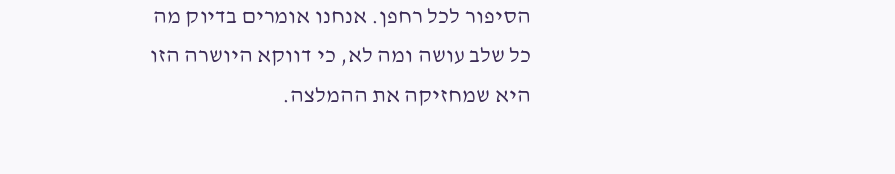הסיפור לכל רחפן. אנחנו אומרים בדיוק מה כל שלב עושה ומה לא, כי דווקא היושרה הזו היא שמחזיקה את ההמלצה.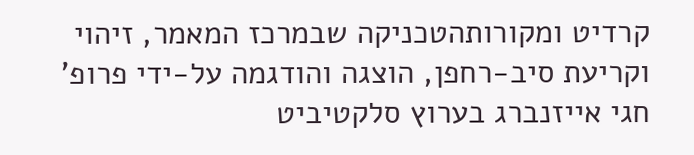קרדיט ומקורותהטכניקה שבמרכז המאמר, זיהוי וקריעת סיב-רחפן, הוצגה והודגמה על-ידי פרופ' חגי אייזנברג בערוץ סלקטיביט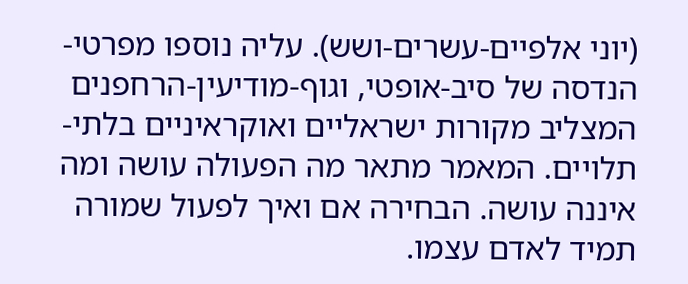(יוני אלפיים-עשרים-ושש). עליה נוספו מפרטי-הנדסה של סיב-אופטי, וגוף-מודיעין-הרחפנים המצליב מקורות ישראליים ואוקראיניים בלתי-תלויים. המאמר מתאר מה הפעולה עושה ומה איננה עושה. הבחירה אם ואיך לפעול שמורה תמיד לאדם עצמו.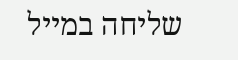שליחה במייל